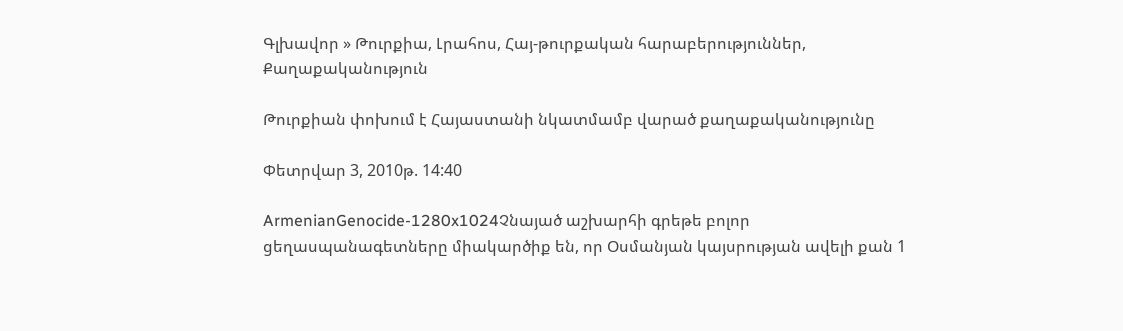Գլխավոր » Թուրքիա, Լրահոս, Հայ-թուրքական հարաբերություններ, Քաղաքականություն

Թուրքիան փոխում է Հայաստանի նկատմամբ վարած քաղաքականությունը

Փետրվար 3, 2010թ. 14:40

ArmenianGenocide-1280x1024Չնայած աշխարհի գրեթե բոլոր ցեղասպանագետները միակարծիք են, որ Օսմանյան կայսրության ավելի քան 1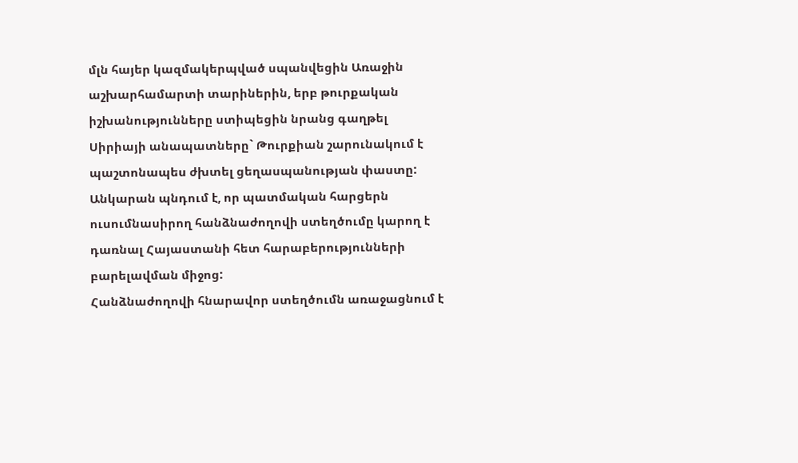մլն հայեր կազմակերպված սպանվեցին Առաջին աշխարհամարտի տարիներին, երբ թուրքական իշխանությունները ստիպեցին նրանց գաղթել Սիրիայի անապատները` Թուրքիան շարունակում է պաշտոնապես ժխտել ցեղասպանության փաստը: Անկարան պնդում է, որ պատմական հարցերն ուսումնասիրող հանձնաժողովի ստեղծումը կարող է դառնալ Հայաստանի հետ հարաբերությունների բարելավման միջոց:
Հանձնաժողովի հնարավոր ստեղծումն առաջացնում է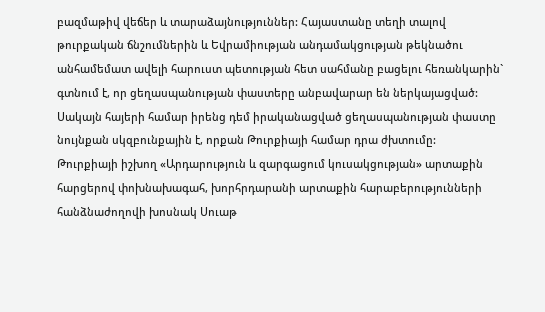բազմաթիվ վեճեր և տարաձայնություններ: Հայաստանը տեղի տալով թուրքական ճնշումներին և Եվրամիության անդամակցության թեկնածու անհամեմատ ավելի հարուստ պետության հետ սահմանը բացելու հեռանկարին` գտնում է, որ ցեղասպանության փաստերը անբավարար են ներկայացված: Սակայն հայերի համար իրենց դեմ իրականացված ցեղասպանության փաստը նույնքան սկզբունքային է, որքան Թուրքիայի համար դրա ժխտումը:
Թուրքիայի իշխող «Արդարություն և զարգացում կուսակցության» արտաքին հարցերով փոխնախագահ, խորհրդարանի արտաքին հարաբերությունների հանձնաժողովի խոսնակ Սուաթ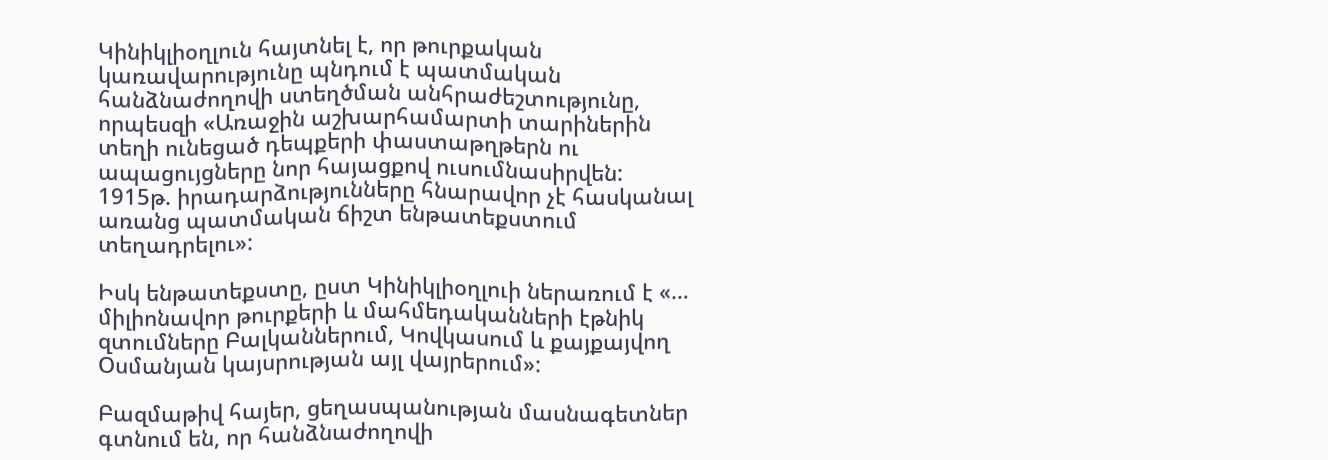Կինիկլիօղլուն հայտնել է, որ թուրքական կառավարությունը պնդում է պատմական հանձնաժողովի ստեղծման անհրաժեշտությունը, որպեսզի «Առաջին աշխարհամարտի տարիներին տեղի ունեցած դեպքերի փաստաթղթերն ու ապացույցները նոր հայացքով ուսումնասիրվեն:  1915թ. իրադարձությունները հնարավոր չէ հասկանալ առանց պատմական ճիշտ ենթատեքստում տեղադրելու»:

Իսկ ենթատեքստը, ըստ Կինիկլիօղլուի ներառում է «… միլիոնավոր թուրքերի և մահմեդականների էթնիկ զտումները Բալկաններում, Կովկասում և քայքայվող Օսմանյան կայսրության այլ վայրերում»:

Բազմաթիվ հայեր, ցեղասպանության մասնագետներ գտնում են, որ հանձնաժողովի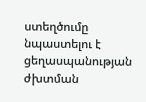ստեղծումը նպաստելու է ցեղասպանության ժխտման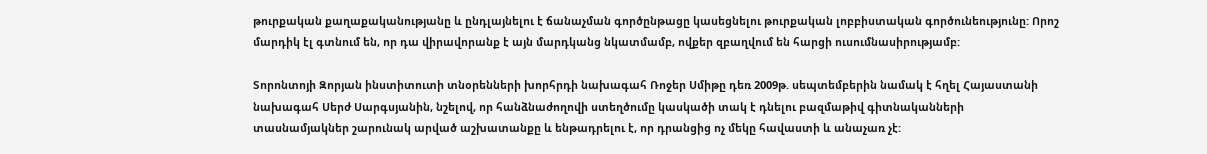թուրքական քաղաքականությանը և ընդլայնելու է ճանաչման գործընթացը կասեցնելու թուրքական լոբբիստական գործունեությունը: Որոշ մարդիկ էլ գտնում են, որ դա վիրավորանք է այն մարդկանց նկատմամբ, ովքեր զբաղվում են հարցի ուսումնասիրությամբ:

Տորոնտոյի Զորյան ինստիտուտի տնօրենների խորհրդի նախագահ Ռոջեր Սմիթը դեռ 2009թ. սեպտեմբերին նամակ է հղել Հայաստանի նախագահ Սերժ Սարգսյանին, նշելով, որ հանձնաժողովի ստեղծումը կասկածի տակ է դնելու բազմաթիվ գիտնականների   տասնամյակներ շարունակ արված աշխատանքը և ենթադրելու է, որ դրանցից ոչ մեկը հավաստի և անաչառ չէ: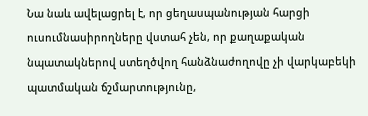Նա նաև ավելացրել է, որ ցեղասպանության հարցի ուսումնասիրողները վստահ չեն, որ քաղաքական նպատակներով ստեղծվող հանձնաժողովը չի վարկաբեկի պատմական ճշմարտությունը,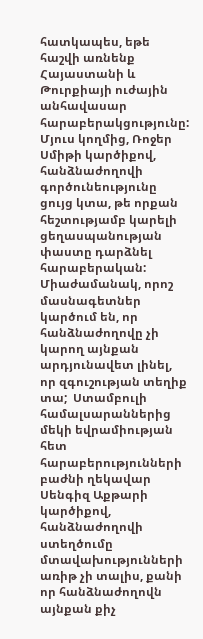հատկապես, եթե հաշվի առնենք Հայաստանի և Թուրքիայի ուժային անհավասար հարաբերակցությունը: Մյուս կողմից, Ռոջեր Սմիթի կարծիքով, հանձնաժողովի գործունեությունը ցույց կտա, թե որքան հեշտությամբ կարելի ցեղասպանության փաստը դարձնել հարաբերական:
Միաժամանակ, որոշ մասնագետներ կարծում են, որ հանձնաժողովը չի կարող այնքան արդյունավետ լինել, որ զգուշության տեղիք տա;  Ստամբուլի համալսարաններից մեկի եվրամիության հետ հարաբերությունների բաժնի ղեկավար Սենգիզ Աքթարի կարծիքով, հանձնաժողովի ստեղծումը մտավախությունների առիթ չի տալիս, քանի որ հանձնաժողովն այնքան քիչ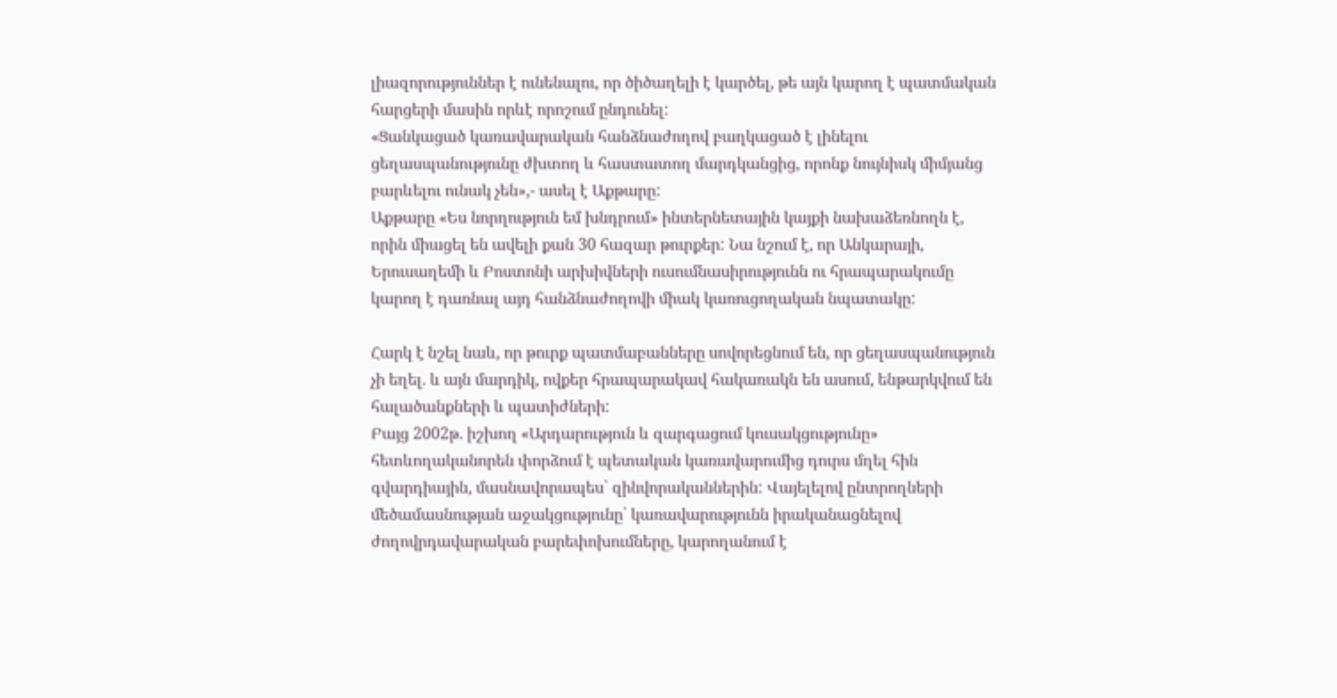լիազորություններ է ունենալու, որ ծիծաղելի է կարծել, թե այն կարող է պատմական հարցերի մասին որևէ որոշում ընդունել:
«Ցանկացած կառավարական հանձնաժողով բաղկացած է լինելու ցեղասպանությունը ժխտող և հաստատող մարդկանցից, որոնք նույնիսկ միմյանց բարևելու ունակ չեն»,- ասել է Աքթարը:
Աքթարը «Ես նորղություն եմ խնդրում» ինտերնետային կայքի նախաձեռնողն է, որին միացել են ավելի քան 30 հազար թուրքեր: Նա նշում է, որ Անկարայի, Երուսաղեմի և Բոստոնի արխիվների ուսումնասիրությունն ու հրապարակումը կարող է դառնալ այդ հանձնաժողովի միակ կառուցողական նպատակը:

Հարկ է նշել նաև, որ թուրք պատմաբանները սովորեցնում են, որ ցեղասպանություն չի եղել. և այն մարդիկ, ովքեր հրապարակավ հակառակն են ասում, ենթարկվում են հալածանքների և պատիժների:
Բայց 2002թ. իշխող «Արդարություն և զարգացում կուսակցությունը» հետևողականորեն փորձում է պետական կառավարումից դուրս մղել հին գվարդիային, մասնավորապես՝ զինվորականներին: Վայելելով ընտրողների մեծամասնության աջակցությունը՝ կառավարությունն իրականացնելով  ժողովրդավարական բարեփոխումները, կարողանում է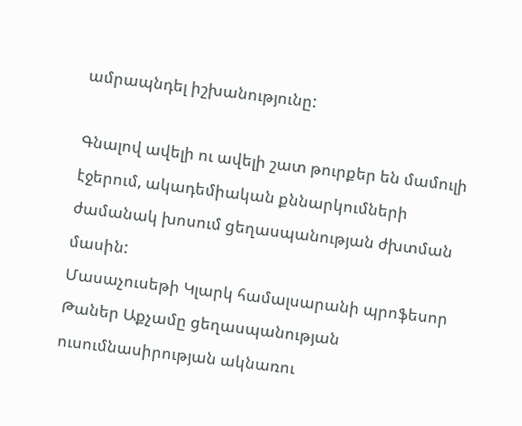ամրապնդել իշխանությունը:

Գնալով ավելի ու ավելի շատ թուրքեր են մամուլի էջերում, ակադեմիական քննարկումների ժամանակ խոսում ցեղասպանության ժխտման մասին:
Մասաչուսեթի Կլարկ համալսարանի պրոֆեսոր Թաներ Աքչամը ցեղասպանության ուսումնասիրության ակնառու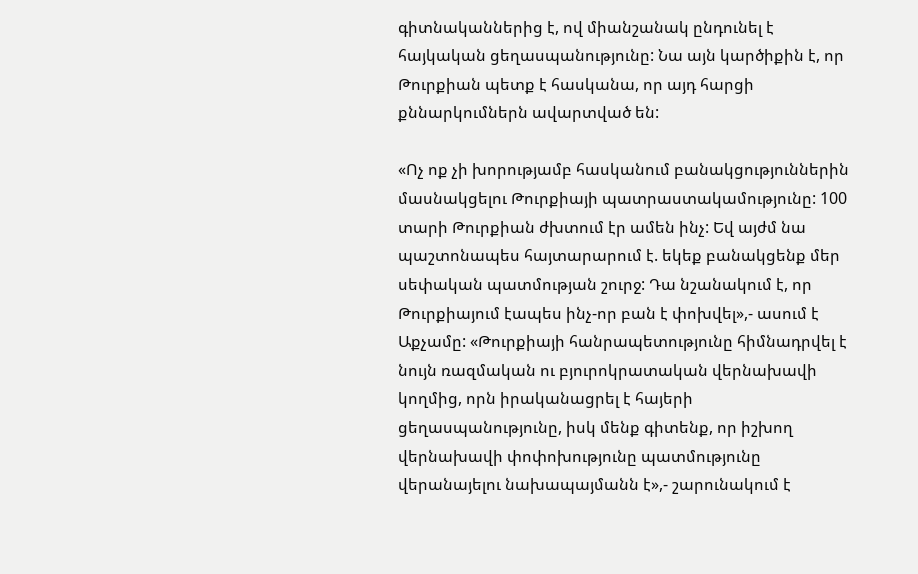գիտնականներից է, ով միանշանակ ընդունել է հայկական ցեղասպանությունը: Նա այն կարծիքին է, որ Թուրքիան պետք է հասկանա, որ այդ հարցի քննարկումներն ավարտված են:

«Ոչ ոք չի խորությամբ հասկանում բանակցություններին մասնակցելու Թուրքիայի պատրաստակամությունը: 100 տարի Թուրքիան ժխտում էր ամեն ինչ: Եվ այժմ նա պաշտոնապես հայտարարում է. եկեք բանակցենք մեր սեփական պատմության շուրջ: Դա նշանակում է, որ Թուրքիայում էապես ինչ-որ բան է փոխվել»,- ասում է Աքչամը: «Թուրքիայի հանրապետությունը հիմնադրվել է նույն ռազմական ու բյուրոկրատական վերնախավի կողմից, որն իրականացրել է հայերի ցեղասպանությունը, իսկ մենք գիտենք, որ իշխող վերնախավի փոփոխությունը պատմությունը վերանայելու նախապայմանն է»,- շարունակում է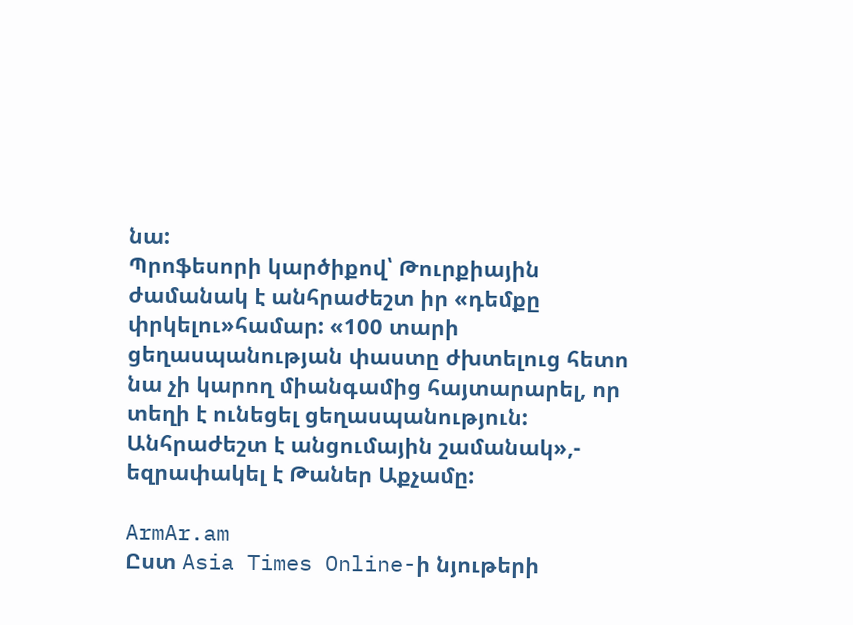նա:
Պրոֆեսորի կարծիքով՝ Թուրքիային ժամանակ է անհրաժեշտ իր «դեմքը փրկելու»համար: «100 տարի ցեղասպանության փաստը ժխտելուց հետո նա չի կարող միանգամից հայտարարել, որ տեղի է ունեցել ցեղասպանություն: Անհրաժեշտ է անցումային շամանակ»,- եզրափակել է Թաներ Աքչամը:

ArmAr.am
Ըստ Asia Times Online-ի նյութերի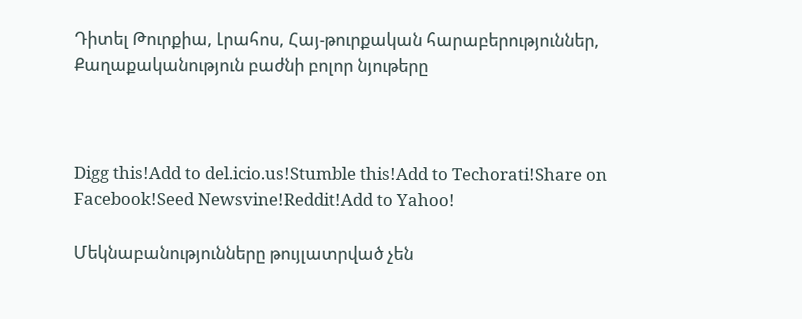Դիտել Թուրքիա, Լրահոս, Հայ-թուրքական հարաբերություններ, Քաղաքականություն բաժնի բոլոր նյութերը



Digg this!Add to del.icio.us!Stumble this!Add to Techorati!Share on Facebook!Seed Newsvine!Reddit!Add to Yahoo!

Մեկնաբանությունները թույլատրված չեն